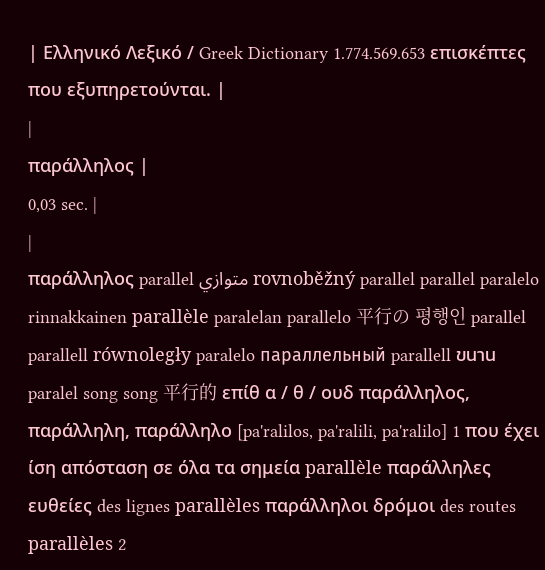| Ελληνικό Λεξικό / Greek Dictionary 1.774.569.653 επισκέπτες που εξυπηρετούνται. |
|
παράλληλος |
0,03 sec. |
|
παράλληλος parallel متوازي rovnoběžný parallel parallel paralelo rinnakkainen parallèle paralelan parallelo 平行の 평행인 parallel parallell równoległy paralelo параллельный parallell ขนาน paralel song song 平行的 επίθ α / θ / ουδ παράλληλος, παράλληλη, παράλληλο [pa'ralilos, pa'ralili, pa'ralilo] 1 που έχει ίση απόσταση σε όλα τα σημεία parallèle παράλληλες ευθείες des lignes parallèles παράλληλοι δρόμοι des routes parallèles 2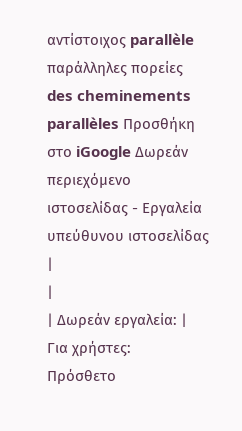αντίστοιχος parallèle παράλληλες πορείες des cheminements parallèles Προσθήκη στο iGoogle Δωρεάν περιεχόμενο ιστοσελίδας - Εργαλεία υπεύθυνου ιστοσελίδας |
|
| Δωρεάν εργαλεία: |
Για χρήστες:
Πρόσθετο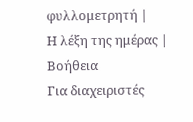φυλλομετρητή |
Η λέξη της ημέρας |
Βοήθεια
Για διαχειριστές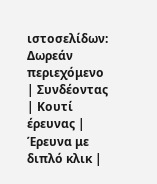ιστοσελίδων: Δωρεάν περιεχόμενο | Συνδέοντας | Κουτί έρευνας | Έρευνα με διπλό κλικ |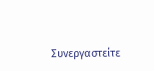Συνεργαστείτε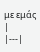με εμάς |
|---|